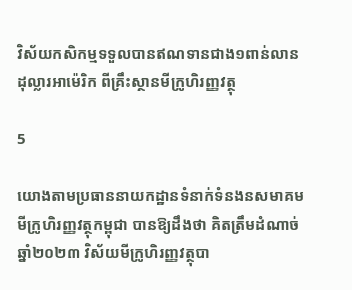វិស័យកសិកម្មទទួលបានឥណទានជាង១ពាន់លានដុល្លារអាម៉េរិក ពីគ្រឹះស្ថានមីក្រូហិរញ្ញវត្ថុ

5

យោងតាមប្រធាននាយកដ្ឋានទំនាក់ទំនងនសមាគមមីក្រូហិរញ្ញវត្ថុកម្ពុជា បានឱ្យដឹងថា គិតត្រឹមដំណាច់ឆ្នាំ២០២៣ វិស័យមីក្រូហិរញ្ញវត្ថុបា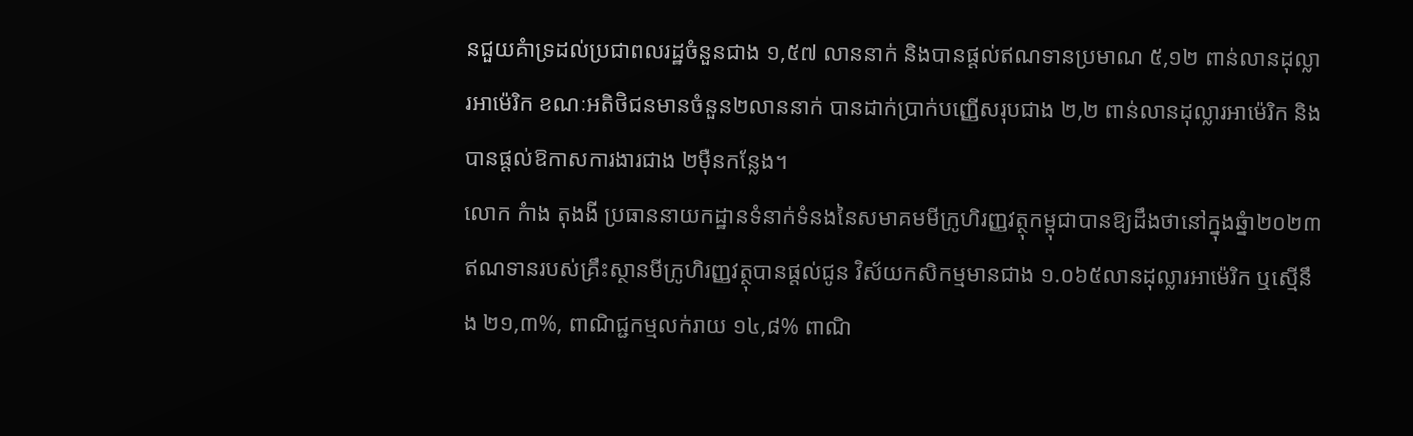នជួយគំាទ្រដល់ប្រជាពលរដ្ឋចំនួនជាង ១,៥៧ លាននាក់ និងបានផ្តល់ឥណទានប្រមាណ ៥,១២ ពាន់លានដុល្លារអាម៉េរិក ខណៈអតិថិជនមានចំនួន២លាននាក់ បានដាក់ប្រាក់បញ្ញើសរុបជាង ២,២ ពាន់លានដុល្លារអាម៉េរិក និងបានផ្តល់ឱកាសការងារជាង ២ម៉ឺនកន្លែង។
លោក កំាង តុងងី ប្រធាននាយកដ្ឋានទំនាក់ទំនងនៃសមាគមមីក្រូហិរញ្ញវត្ថុកម្ពុជាបានឱ្យដឹងថានៅក្នុងឆ្នំា២០២៣ ឥណទានរបស់គ្រឹះស្ថានមីក្រូហិរញ្ញវត្ថុបានផ្តល់ជូន វិស័យកសិកម្មមានជាង ១.០៦៥លានដុល្លារអាម៉េរិក ឬស្មើនឹង ២១,៣%, ពាណិជ្ជកម្មលក់រាយ ១៤,៨% ពាណិ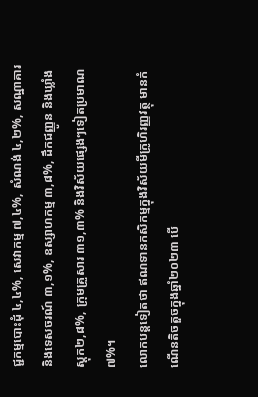ជ្ជកម្មបោះដុំ ៤,៤%, សេវាកម្ម ៧,៤%, សំណង់ ៤,២%, សណ្ឋាគារ និងទេសចរណ៍ ៣,១%, ឧស្សាហកម្ម ៣,៨%, ដឹកជញ្ញូន និងឃ្លាំងស្តុក២,៨%, ក្រុមគ្រួសារ ៣១,៣% និងវិស័យផ្សេងៗទៀតប្រមាណ ៧%។
លោកបន្តទៀតថា ឥណទានកសិកម្មក្នុងវិស័យមីក្រូហិរញ្ញវត្ថុ មានកំណើនតិចតួចក្នុងឆ្នាំ២០២៣ បើ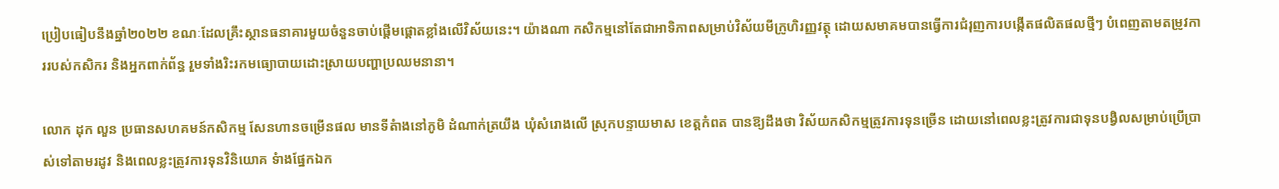ប្រៀបធៀបនឹងឆ្នាំ២០២២ ខណៈដែលគ្រឹះស្ថានធនាគារមួយចំនួនចាប់ផ្តើមផ្តោតខ្លាំងលើវិស័យនេះ។ យ៉ាងណា កសិកម្មនៅតែជាអាទិភាពសម្រាប់វិស័យមីក្រូហិរញ្ញវត្ថុ ដោយសមាគមបានធ្វើការជំរុញការបង្កើតផលិតផលថ្មីៗ បំពេញតាមតម្រូវការរបស់កសិករ និងអ្នកពាក់ព័ន្ធ រួមទាំងរិះរកមធ្យោបាយដោះស្រាយបញ្ហាប្រឈមនានា។

លោក ដុក លួន ប្រធានសហគមន៍កសិកម្ម សែនហានចម្រើនផល មានទីតំាងនៅភូមិ ដំណាក់ត្រយឹង ឃុំសំរោងលើ ស្រុកបន្ទាយមាស ខេត្តកំពត បានឱ្យដឹងថា វិស័យកសិកម្មត្រូវការទុនច្រើន ដោយនៅពេលខ្លះត្រូវការជាទុនបង្វិលសម្រាប់ប្រើប្រាស់ទៅតាមរដូវ និងពេលខ្លះត្រូវការទុនវិនិយោគ ទំាងផ្នែកឯក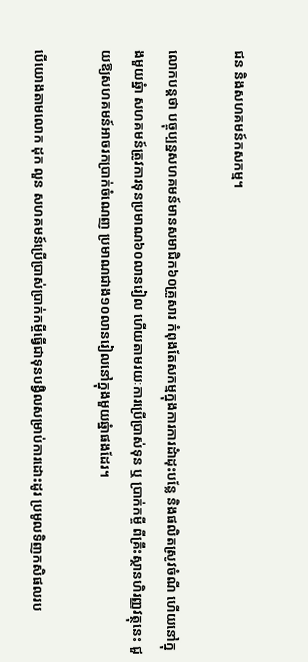ជន និងសហគមន៍កសកម្ម។

លោកបន្តថា បច្ចុប្បន្នសហគមន៍មានសមាជិក៦០គ្រួសារ កំពុងតែសកម្មក្នុងការការដំាដុះបន្លែ និងផលិតស្រូវចំណី ហើយនៅក្នុងមួយឆ្នំា សហគមន៍ត្រូវការទុនប្រមាណ៦០លានរៀល ហើយតាមរយៈការប្រើប្រាស់ទុន ឬ ប្រាក់កម្ចី ពីគ្រឹះស្ថានហិរញ្ញវត្ថុនេះ ជួយឱ្យសហគមន៍អាចរកប្រាក់ចំណេញ ប្រមាណជាង១០លានរៀលនៅក្នុងមួយឆ្នំាផងដែរ។

បើយោងតាមលោក ដុក លួន សហគមន៍ប្រើប្រាស់ប្រាក់កម្ចីធ្វើជាទុនបង្វិលសម្រាប់ការដោះដូរ ប្រមូលទិញកសិផលរប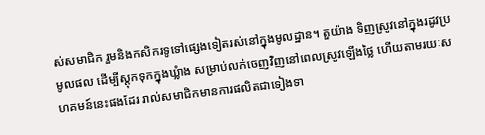ស់សមាជិក រួមនិងកសិករទូទៅផ្សេងទៀតរស់នៅក្នុងមូលដ្ឋាន។ តួយ៉ាង ទិញស្រូវនៅក្នុងរដូវប្រមូលផល ដើម្បីស្តុកទុកក្នុងឃ្លំាង សម្រាប់លក់ចេញវិញនៅពេលស្រូវឡើងថ្លៃ ហើយតាមរយៈសហគមន៍នេះផងដែរ រាល់សមាជិកមានការផលិតជាទៀងទា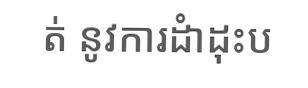ត់ នូវការដំាដុះប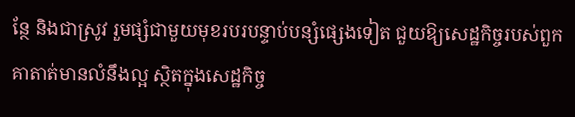ន្ថែ និងជាស្រូវ រួមផ្សំជាមួយមុខរបរបន្ទាប់បន្សំផ្សេងទៀត ជួយឱ្យសេដ្ឋកិច្ចរបស់ពួកគាតាត់មានលំនឹងល្អ ស្ថិតក្នុងសេដ្ឋកិច្ច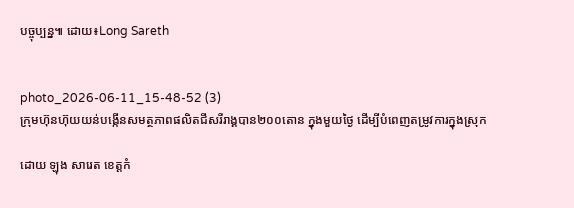បច្ចុប្បន្ន៕ ដោយ៖Long Sareth


photo_2026-06-11_15-48-52 (3)
ក្រុមហ៊ុនហ៊ុយយន់បង្កើនសមត្ថភាពផលិតជីសរីរាង្គបាន២០០តោន ក្នុងមួយថ្ងៃ ដើម្បីបំពេញតម្រូវការក្នុងស្រុក

ដោយ ឡុង សារេត ខេត្តកំ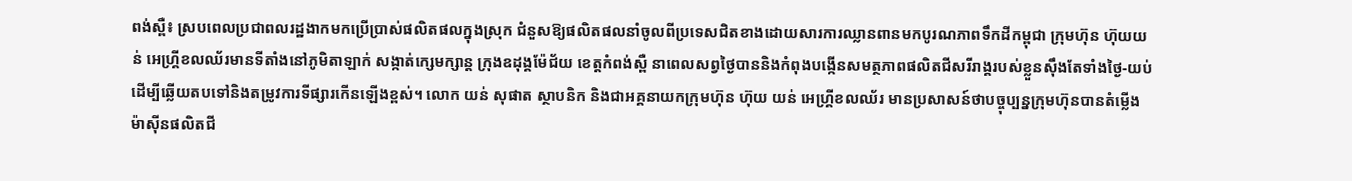ពង់ស្ពឺ៖ ស្របពេលប្រជាពលរដ្ឋងាកមកប្រើប្រាស់ផលិតផលក្នុងស្រុក ជំនួសឱ្យផលិតផលនាំចូលពីប្រទេសជិតខាងដោយសារការឈ្លានពានមកបូរណភាពទឹកដីកម្ពុជា ក្រុមហ៊ុន ហ៊ុយយន់ អេហ្គ្រីខលឈ័រមានទីតាំងនៅភូមិតាឡាក់ សង្កាត់ក្សេមក្សាន្ត ក្រុងឧដុង្គម៉ែជ័យ ខេត្តកំពង់ស្ពឺ នាពេលសព្វថ្ងៃបាននិងកំពុងបង្កើនសមត្ថភាពផលិតជីសរីរាង្គរបស់ខ្លួនស៊ឹងតែទាំងថ្ងៃ-យប់ ដើម្បីឆ្លើយតបទៅនិងតម្រូវការទីផ្សារកើនឡើងខ្ពស់។ លោក យន់ សុផាត ស្ថាបនិក និងជាអគ្គនាយកក្រុមហ៊ុន ហ៊ុយ យន់ អេហ្គ្រីខលឈ័រ មានប្រសាសន៍ថាបច្ចុប្បន្នក្រុមហ៊ុនបានតំម្លើងម៉ាស៊ីនផលិតជី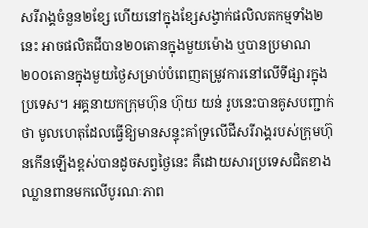សរីរាង្គចំនួន២ខ្សែ ហើយនៅក្នុងខ្សែសង្វាក់ផលិលតកម្មទាំង២នេះ អាចផលិតជីបាន២០តោនក្នុងមួយម៉ោង ឬបានប្រមាណ២០០តោនក្នុងមួយថ្ងៃសម្រាប់បំពេញតម្រូវការនៅលើទីផ្សារក្នុងប្រទេស។ អគ្គនាយកក្រុមហ៊ុន ហ៊ុយ យន់ រូបនេះបានគូសបញ្ជាក់ថា មូលហេតុដែលធ្វើឱ្យមានសន្ទុះគាំទ្រលើជីសរីរាង្គរបស់ក្រុមហ៊ុនកើនឡើងខ្ពស់បានដូចសព្វថ្ងៃនេះ គឺដោយសារប្រទេសជិតខាងឈ្លានពានមកលើបូរណៈភាព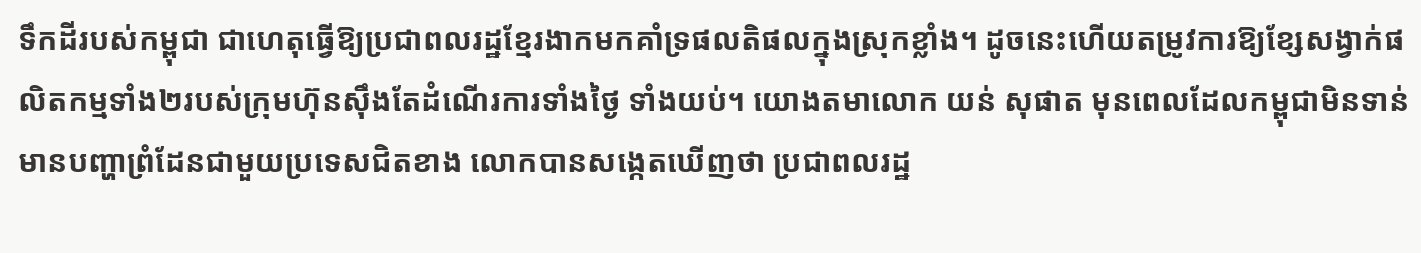ទឹកដីរបស់កម្ពុជា ជាហេតុធ្វើឱ្យប្រជាពលរដ្ឋខ្មែរងាកមកគាំទ្រផលតិផលក្នុងស្រុកខ្លាំង។ ដូចនេះហើយតម្រូវការឱ្យខ្សែសង្វាក់ផលិតកម្មទាំង២របស់ក្រុមហ៊ុនស៊ឹងតែដំណើរការទាំងថ្ងៃ ទាំងយប់។ យោងតមាលោក យន់ សុផាត មុនពេលដែលកម្ពុជាមិនទាន់មានបញ្ហាព្រំដែនជាមួយប្រទេសជិតខាង លោកបានសង្កេតឃើញថា ប្រជាពលរដ្ឋ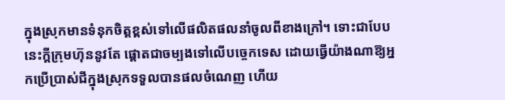ក្នុងស្រុកមានទំនុកចិត្តខ្ពស់ទៅលើផលិតផលនាំចូលពីខាងក្រៅ។ ទោះជាបែបនេះក្តីក្រុមហ៊ុននូវតែ ផ្តោតជាចម្បងទៅលើបច្ចេកទេស ដោយធ្វើយ៉ាងណាឱ្យអ្នកប្រើប្រាស់ជីក្នុងស្រុកទទួលបានផលចំណេញ ហើយ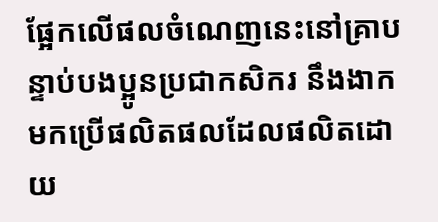ផ្អែកលើផលចំណេញនេះនៅគ្រាបន្ទាប់បងប្អូនប្រជាកសិករ នឹងងាកមកប្រើផលិតផលដែលផលិតដោយ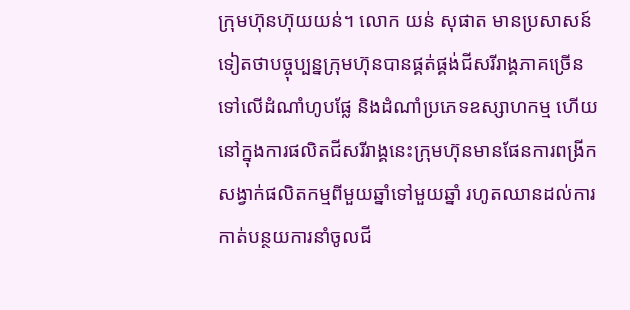ក្រុមហ៊ុនហ៊ុយយន់។ លោក យន់ សុផាត មានប្រសាសន៍ទៀតថាបច្ចុប្បន្នក្រុមហ៊ុនបានផ្គត់ផ្គង់ជីសរីរាង្គភាគច្រើនទៅលើដំណាំហូបផ្លែ និងដំណាំប្រភេទឧស្សាហកម្ម ហើយនៅក្នុងការផលិតជីសរីរាង្គនេះក្រុមហ៊ុនមានផែនការពង្រីកសង្វាក់ផលិតកម្មពីមួយឆ្នាំទៅមួយឆ្នាំ រហូតឈានដល់ការកាត់បន្ថយការនាំចូលជី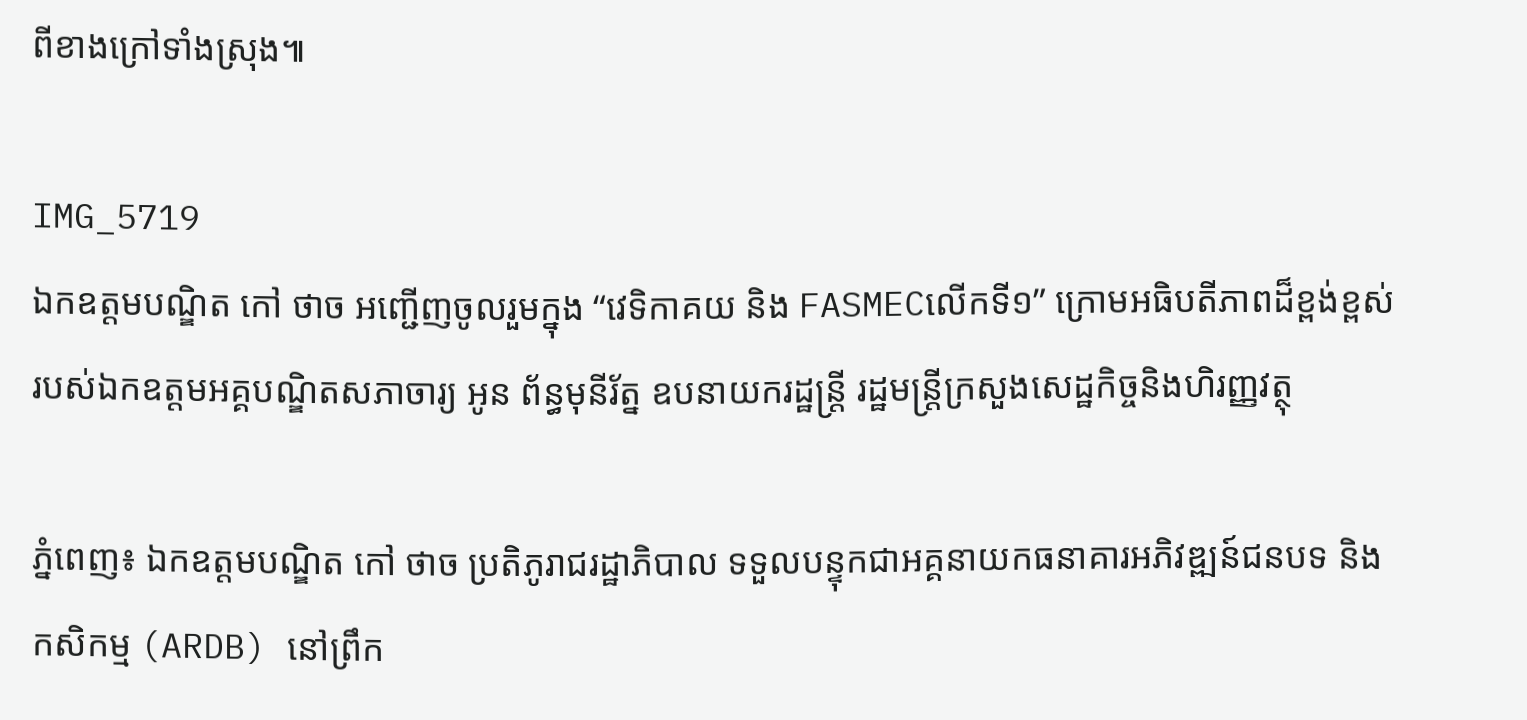ពីខាងក្រៅទាំងស្រុង៕

IMG_5719
ឯកឧត្តមបណ្ឌិត កៅ ថាច អញ្ជើញចូលរួមក្នុង “វេទិកាគយ និង FASMECលើកទី១” ក្រោមអធិបតីភាពដ៏ខ្ពង់ខ្ពស់របស់ឯកឧត្តមអគ្គបណ្ឌិតសភាចារ្យ អូន ព័ន្ធមុនីរ័ត្ន ឧបនាយករដ្ឋន្ត្រី រដ្ឋមន្ត្រីក្រសួងសេដ្ឋកិច្ចនិងហិរញ្ញវត្ថុ

ភ្នំពេញ៖ ឯកឧត្តមបណ្ឌិត កៅ ថាច ប្រតិភូរាជរដ្ឋាភិបាល ទទួលបន្ទុកជាអគ្គនាយកធនាគារអភិវឌ្ឍន៍ជនបទ និងកសិកម្ម (ARDB) នៅព្រឹក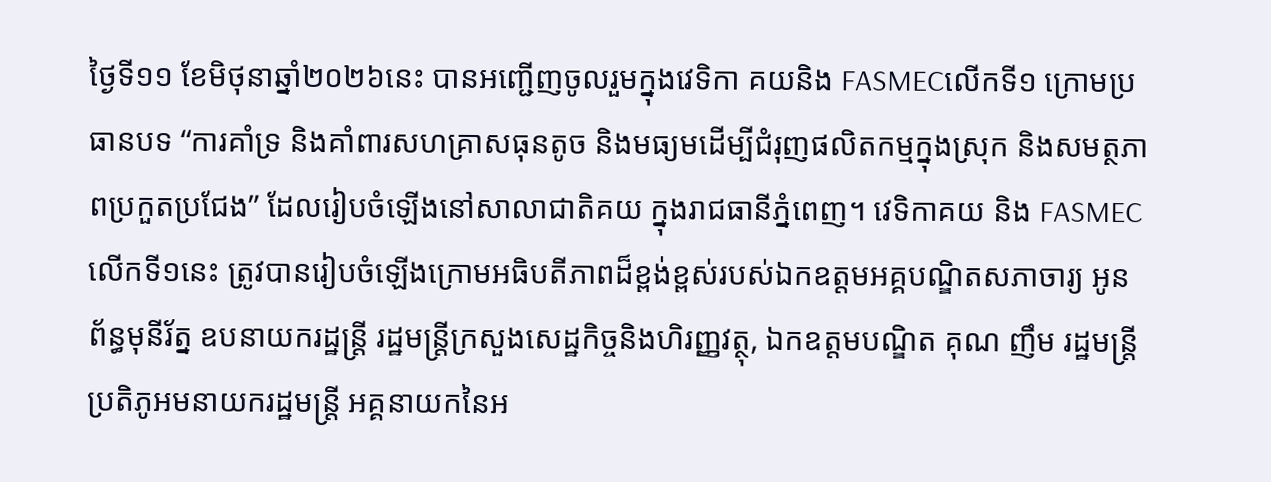ថ្ងៃទី១១ ខែមិថុនាឆ្នាំ២០២៦នេះ បានអញ្ជើញចូលរួមក្នុងវេទិកា គយនិង FASMECលើកទី១ ក្រោមប្រធានបទ “ការគាំទ្រ និងគាំពារសហគ្រាសធុនតូច និងមធ្យមដើម្បីជំរុញផលិតកម្មក្នុងស្រុក និងសមត្ថភាពប្រកួតប្រជែង” ដែលរៀបចំឡើងនៅសាលាជាតិគយ ក្នុងរាជធានីភ្នំពេញ។ វេទិកាគយ និង FASMEC លើកទី១នេះ ត្រូវបានរៀបចំឡើងក្រោមអធិបតីភាពដ៏ខ្ពង់ខ្ពស់របស់ឯកឧត្តមអគ្គបណ្ឌិតសភាចារ្យ អូន ព័ន្ធមុនីរ័ត្ន ឧបនាយករដ្ឋន្ត្រី រដ្ឋមន្ត្រីក្រសួងសេដ្ឋកិច្ចនិងហិរញ្ញវត្ថុ, ឯកឧត្តមបណ្ឌិត គុណ ញឹម រដ្ឋមន្ត្រីប្រតិភូអមនាយករដ្ឋមន្ត្រី អគ្គនាយកនៃអ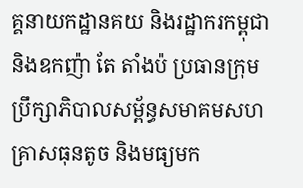គ្គនាយកដ្ឋានគយ និងរដ្ឋាករកម្ពុជា និងឧកញ៉ា តែ តាំងប៉ ប្រធានក្រុមប្រឹក្សាភិបាលសម្ព័ន្ធសមាគមសហគ្រាសធុនតូច និងមធ្យមក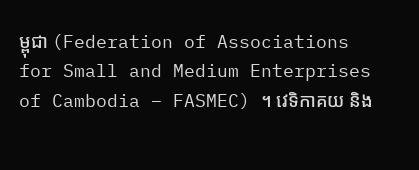ម្ពុជា (Federation of Associations for Small and Medium Enterprises of Cambodia – FASMEC) ។ វេទិកាគយ និង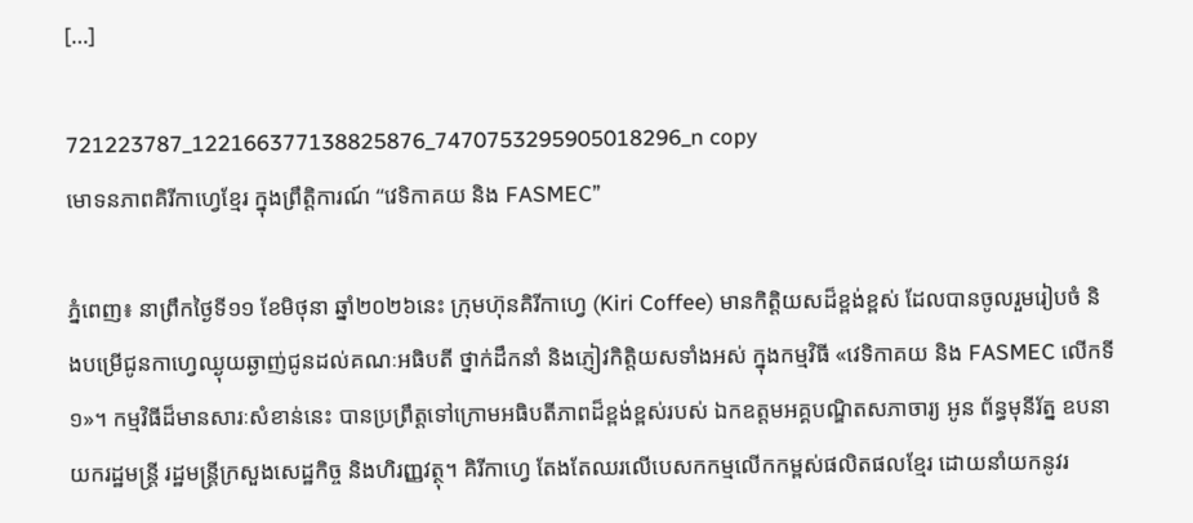[…]

721223787_122166377138825876_7470753295905018296_n copy
មោទនភាពគិរីកាហ្វេខ្មែរ ក្នុងព្រឹត្តិការណ៍ “វេទិកាគយ និង FASMEC”

ភ្នំពេញ៖ នាព្រឹកថ្ងៃទី១១ ខែមិថុនា ឆ្នាំ២០២៦នេះ ក្រុមហ៊ុនគិរីកាហ្វេ (Kiri Coffee) មានកិត្តិយសដ៏ខ្ពង់ខ្ពស់ ដែលបានចូលរួមរៀបចំ និងបម្រើជូនកាហ្វេឈ្ងុយឆ្ងាញ់ជូនដល់គណៈអធិបតី ថ្នាក់ដឹកនាំ និងភ្ញៀវកិត្តិយសទាំងអស់ ក្នុងកម្មវិធី «វេទិកាគយ និង FASMEC លើកទី១»។ កម្មវិធីដ៏មានសារៈសំខាន់នេះ បានប្រព្រឹត្តទៅក្រោមអធិបតីភាពដ៏ខ្ពង់ខ្ពស់របស់ ឯកឧត្តមអគ្គបណ្ឌិតសភាចារ្យ អូន ព័ន្ធមុនីរ័ត្ន ឧបនាយករដ្ឋមន្ត្រី រដ្ឋមន្ត្រីក្រសួងសេដ្ឋកិច្ច និងហិរញ្ញវត្ថុ។ គិរីកាហ្វេ តែងតែឈរលើបេសកកម្មលើកកម្ពស់ផលិតផលខ្មែរ ដោយនាំយកនូវរ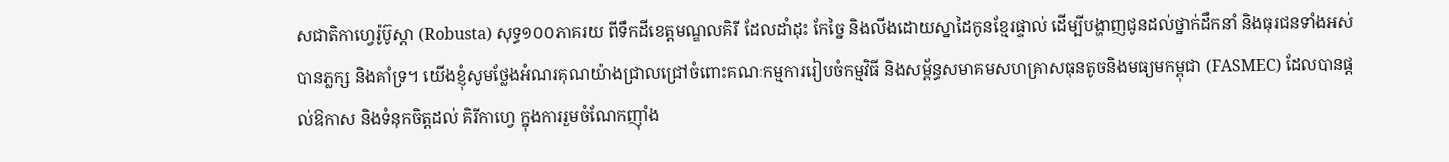សជាតិកាហ្វេរ៉ូប៊ូស្តា (Robusta) សុទ្ធ១០០ភាគរយ ពីទឹកដីខេត្តមណ្ឌលគិរី ដែលដាំដុះ កែច្នៃ និងលីងដោយស្នាដៃកូនខ្មែរផ្ទាល់ ដើម្បីបង្ហាញជូនដល់ថ្នាក់ដឹកនាំ និងធុរជនទាំងអស់បានភ្លក្ស និងគាំទ្រ។ យើងខ្ញុំសូមថ្លែងអំណរគុណយ៉ាងជ្រាលជ្រៅចំពោះគណៈកម្មការរៀបចំកម្មវិធី និងសម្ព័ន្ធសមាគមសហគ្រាសធុនតូចនិងមធ្យមកម្ពុជា (FASMEC) ដែលបានផ្តល់ឱកាស និងទំនុកចិត្តដល់ គិរីកាហ្វេ ក្នុងការរួមចំណែកញ៉ាំង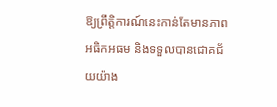ឱ្យព្រឹត្តិការណ៍នេះកាន់តែមានភាពអធិកអធម និងទទួលបានជោគជ័យយ៉ាង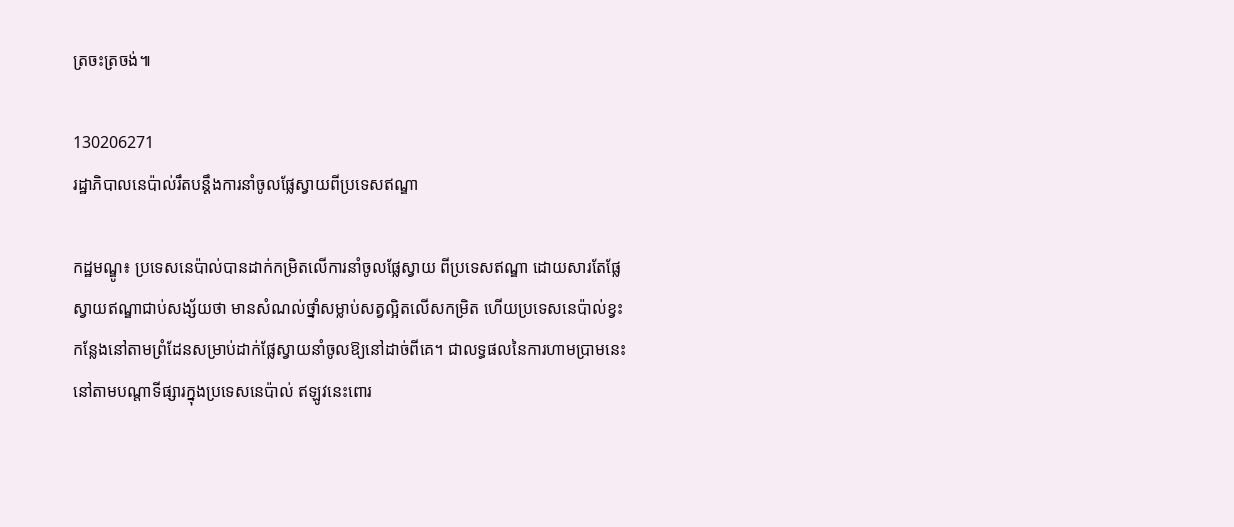ត្រចះត្រចង់៕

130206271
រដ្ឋាភិបាលនេប៉ាល់រឹតបន្តឹងការនាំចូលផ្លែស្វាយពីប្រទេសឥណ្ឌា

កដ្ឋមណ្ឌូ៖ ប្រទេសនេប៉ាល់បានដាក់កម្រិតលើការនាំចូលផ្លែស្វាយ ពីប្រទេសឥណ្ឌា ដោយសារតែផ្លែស្វាយឥណ្ឌាជាប់សង្ស័យថា មានសំណល់ថ្នាំសម្លាប់សត្វល្អិតលើសកម្រិត ហើយប្រទេសនេប៉ាល់ខ្វះកន្លែងនៅតាមព្រំដែនសម្រាប់ដាក់ផ្លែស្វាយនាំចូលឱ្យនៅដាច់ពីគេ។ ជាលទ្ធផលនៃការហាមប្រាមនេះ នៅតាមបណ្តាទីផ្សារក្នុងប្រទេសនេប៉ាល់ ឥឡូវនេះពោរ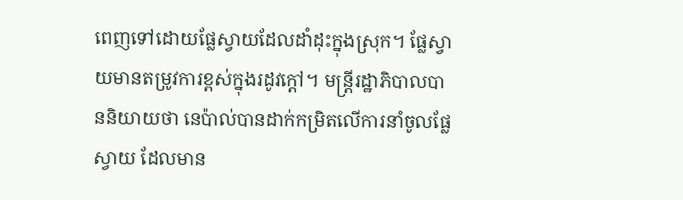ពេញទៅដោយផ្លែស្វាយដែលដាំដុះក្នុងស្រុក។ ផ្លែស្វាយមានតម្រូវការខ្ពស់ក្នុងរដូវក្តៅ។ មន្ត្រីរដ្ឋាភិបាលបាននិយាយថា នេប៉ាល់បានដាក់កម្រិតលើការនាំចូលផ្លែស្វាយ ដែលមាន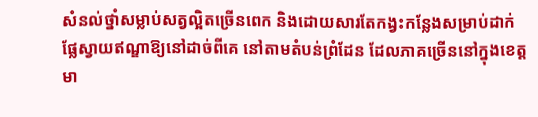សំនល់ថ្នាំសម្លាប់សត្វល្អិតច្រើនពេក និងដោយសារតែកង្វះកន្លែងសម្រាប់ដាក់ផ្លែស្វាយឥណ្ឌាឱ្យនៅដាច់ពីគេ នៅតាមតំបន់ព្រំដែន ដែលភាគច្រើននៅក្នុងខេត្តមា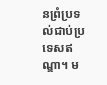នព្រំប្រទល់ជាប់ប្រទេសឥណ្ឌា។ ម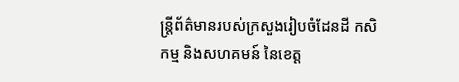ន្ត្រីព័ត៌មានរបស់ក្រសួងរៀបចំដែនដី កសិកម្ម និងសហគមន៍ នៃខេត្ត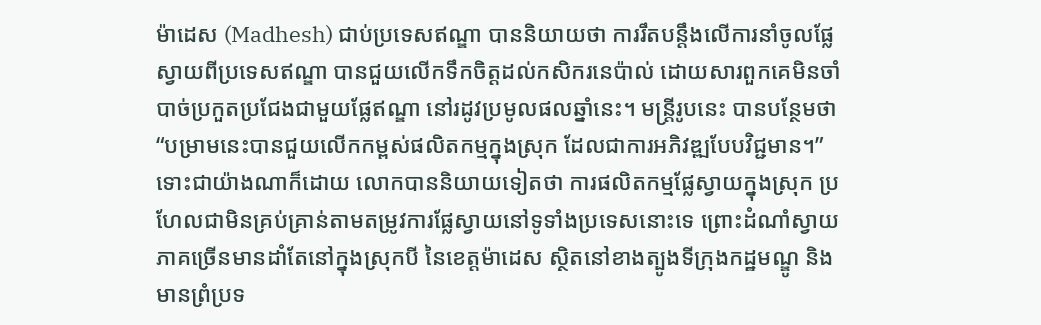ម៉ាដេស (Madhesh) ជាប់ប្រទេសឥណ្ឌា បាននិយាយថា ការរឹតបន្តឹងលើការនាំចូលផ្លែស្វាយពីប្រទេសឥណ្ឌា បានជួយលើកទឹកចិត្តដល់កសិករនេប៉ាល់ ដោយសារពួកគេមិនចាំបាច់ប្រកួតប្រជែងជាមួយផ្លែឥណ្ឌា នៅរដូវប្រមូលផលឆ្នាំនេះ។ មន្ត្រីរូបនេះ បានបន្ថែមថា “បម្រាមនេះបានជួយលើកកម្ពស់ផលិតកម្មក្នុងស្រុក ដែលជាការអភិវឌ្ឍបែបវិជ្ជមាន។” ទោះជាយ៉ាងណាក៏ដោយ លោកបាននិយាយទៀតថា ការផលិតកម្មផ្លែស្វាយក្នុងស្រុក ប្រហែលជាមិនគ្រប់គ្រាន់តាមតម្រូវការផ្លែស្វាយនៅទូទាំងប្រទេសនោះទេ ព្រោះដំណាំស្វាយភាគច្រើនមានដាំតែនៅក្នុងស្រុកបី នៃខេត្តម៉ាដេស ស្ថិតនៅខាងត្បូងទីក្រុងកដ្ឋមណ្ឌូ និងមានព្រំប្រទ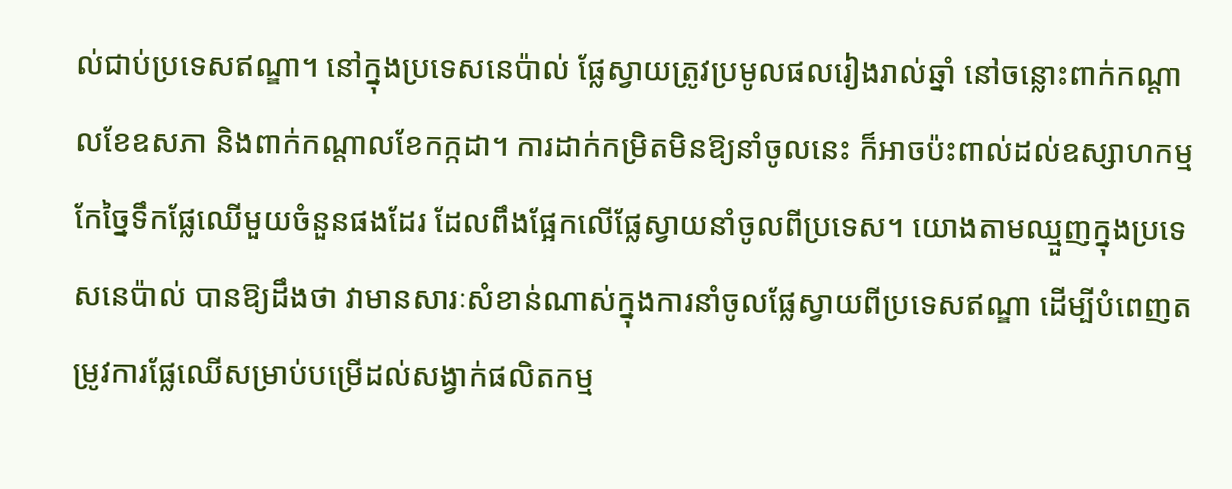ល់ជាប់ប្រទេសឥណ្ឌា។ នៅក្នុងប្រទេសនេប៉ាល់ ផ្លែស្វាយត្រូវប្រមូលផលរៀងរាល់ឆ្នាំ នៅចន្លោះពាក់កណ្តាលខែឧសភា និងពាក់កណ្តាលខែកក្កដា។ ការដាក់កម្រិតមិនឱ្យនាំចូលនេះ ក៏អាចប៉ះពាល់ដល់ឧស្សាហកម្មកែច្នៃទឹកផ្លែឈើមួយចំនួនផងដែរ ដែលពឹងផ្អែកលើផ្លែស្វាយនាំចូលពីប្រទេស។ យោងតាមឈ្មួញក្នុងប្រទេសនេប៉ាល់ បានឱ្យដឹងថា វាមានសារៈសំខាន់ណាស់ក្នុងការនាំចូលផ្លែស្វាយពីប្រទេសឥណ្ឌា ដើម្បីបំពេញតម្រូវការផ្លែឈើសម្រាប់បម្រើដល់សង្វាក់ផលិតកម្ម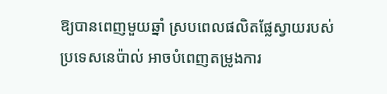ឱ្យបានពេញមួយឆ្នាំ ស្របពេលផលិតផ្លែស្វាយរបស់ប្រទេសនេប៉ាល់ អាចបំពេញតម្រូងការ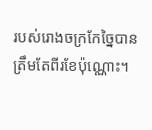របស់រោងចក្រកែច្នៃបានត្រឹមតែពីរខែប៉ុណ្ណោះ។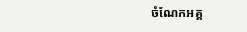ចំណែកអគ្គ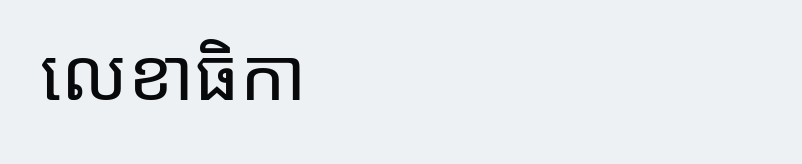លេខាធិកា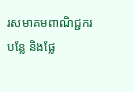រសមាគមពាណិជ្ជករបន្លែ និងផ្លែ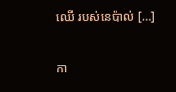ឈើ របស់នេប៉ាល់ […]

កា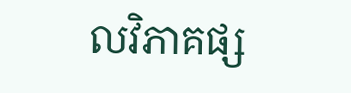លវិភាគផ្ស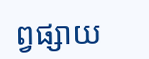ព្វផ្សាយ